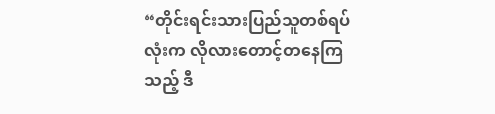“တိုင်းရင်းသားပြည်သူတစ်ရပ်လုံးက လိုလားတောင့်တနေကြသည့် ဒီ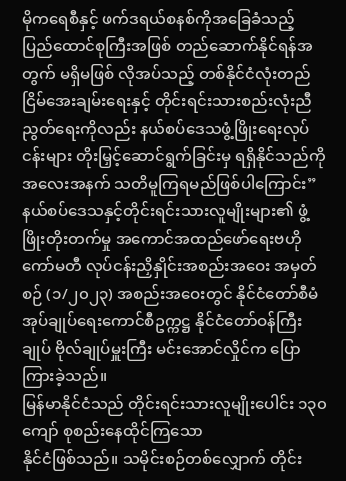မိုကရေစီနှင့် ဖက်ဒရယ်စနစ်ကိုအခြေခံသည့် ပြည်ထောင်စုကြီးအဖြစ် တည်ဆောက်နိုင်ရန်အတွက် မရှိမဖြစ် လိုအပ်သည့် တစ်နိုင်ငံလုံးတည်ငြိမ်အေးချမ်းရေးနှင့် တိုင်းရင်းသားစည်းလုံးညီညွတ်ရေးကိုလည်း နယ်စပ်ဒေသဖွံ့ဖြိုးရေးလုပ်ငန်းများ တိုးမြှင့်ဆောင်ရွက်ခြင်းမှ ရရှိနိုင်သည်ကို အလေးအနက် သတိမူကြရမည်ဖြစ်ပါကြောင်း” နယ်စပ်ဒေသနှင့်တိုင်းရင်းသားလူမျိုးများ၏ ဖွံ့ဖြိုးတိုးတက်မှု အကောင်အထည်ဖော်ရေးဗဟိုကော်မတီ လုပ်ငန်းညှိနှိုင်းအစည်းအဝေး အမှတ်စဉ် (၁/၂၀၂၃) အစည်းအဝေးတွင် နိုင်ငံတော်စီမံအုပ်ချုပ်ရေးကောင်စီဥက္ကဋ္ဌ နိုင်ငံတော်ဝန်ကြီးချုပ် ဗိုလ်ချုပ်မှူးကြီး မင်းအောင်လှိုင်က ပြောကြားခဲ့သည်။
မြန်မာနိုင်ငံသည် တိုင်းရင်းသားလူမျိုးပေါင်း ၁၃၀ ကျော် စုစည်းနေထိုင်ကြသော
နိုင်ငံဖြစ်သည်။ သမိုင်းစဉ်တစ်လျှောက် တိုင်း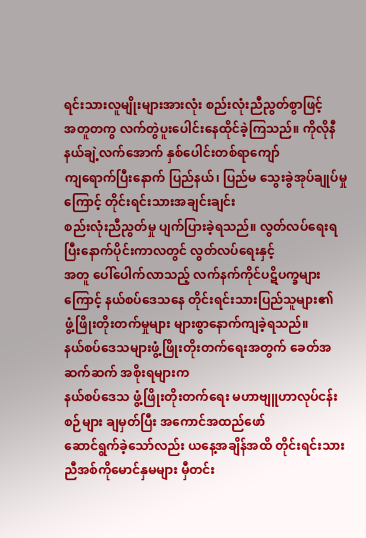ရင်းသားလူမျိုးများအားလုံး စည်းလုံးညီညွတ်စွာဖြင့်
အတူတကွ လက်တွဲပူးပေါင်းနေထိုင်ခဲ့ကြသည်။ ကိုလိုနီနယ်ချဲ့လက်အောက် နှစ်ပေါင်းတစ်ရာကျော်
ကျရောက်ပြီးနောက် ပြည်နယ်၊ ပြည်မ သွေးခွဲအုပ်ချုပ်မှုကြောင့် တိုင်းရင်းသားအချင်းချင်း
စည်းလုံးညီညွတ်မှု ပျက်ပြားခဲ့ရသည်။ လွတ်လပ်ရေးရပြီးနောက်ပိုင်းကာလတွင် လွတ်လပ်ရေးနှင့်
အတူ ပေါ်ပေါက်လာသည့် လက်နက်ကိုင်ပဋိပက္ခများကြောင့် နယ်စပ်ဒေသနေ တိုင်းရင်းသားပြည်သူများ၏
ဖွံ့ဖြိုးတိုးတက်မှုများ များစွာနောက်ကျခဲ့ရသည်။
နယ်စပ်ဒေသများဖွံ့ဖြိုးတိုးတက်ရေးအတွက် ခေတ်အဆက်ဆက် အစိုးရများက
နယ်စပ်ဒေသ ဖွံ့ဖြိုးတိုးတက်ရေး မဟာဗျူဟာလုပ်ငန်းစဉ်များ ချမှတ်ပြီး အကောင်အထည်ဖော်
ဆောင်ရွက်ခဲ့သော်လည်း ယနေ့အချိန်အထိ တိုင်းရင်းသားညီအစ်ကိုမောင်နှမများ မှီတင်း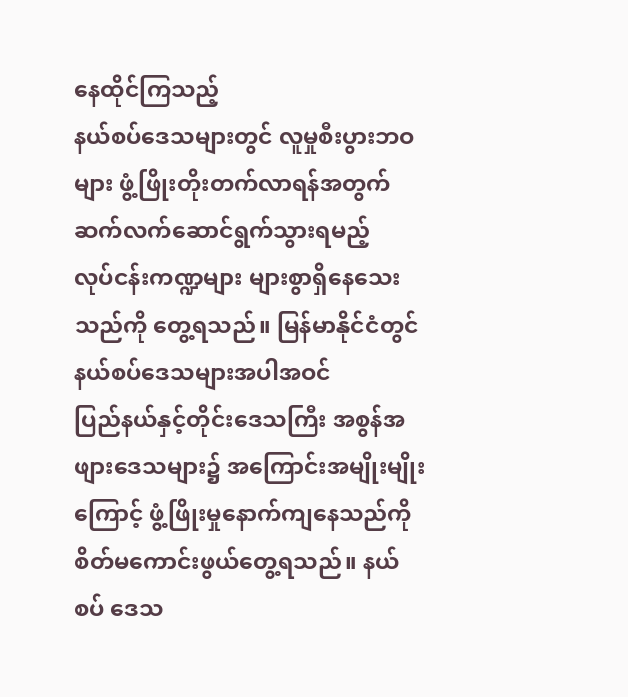နေထိုင်ကြသည့်
နယ်စပ်ဒေသများတွင် လူမှုစီးပွားဘဝများ ဖွံ့ဖြိုးတိုးတက်လာရန်အတွက် ဆက်လက်ဆောင်ရွက်သွားရမည့်
လုပ်ငန်းကဏ္ဍများ များစွာရှိနေသေးသည်ကို တွေ့ရသည်။ မြန်မာနိုင်ငံတွင် နယ်စပ်ဒေသများအပါအဝင်
ပြည်နယ်နှင့်တိုင်းဒေသကြီး အစွန်အဖျားဒေသများ၌ အကြောင်းအမျိုးမျိုးကြောင့် ဖွံ့ဖြိုးမှုနောက်ကျနေသည်ကို
စိတ်မကောင်းဖွယ်တွေ့ရသည်။ နယ်စပ် ဒေသ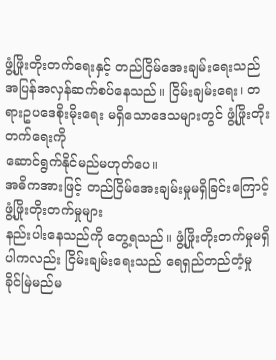ဖွံ့ဖြိုးတိုးတက်ရေးနှင့် တည်ငြိမ်အေးချမ်းရေးသည်
အပြန်အလှန်ဆက်စပ်နေသည်။ ငြိမ်းချမ်းရေး၊ တရားဥပဒေစိုးမိုးရေး မရှိသောဒေသများတွင် ဖွံ့ဖြိုးတိုးတက်ရေးကို
ဆောင်ရွက်နိုင်မည်မဟုတ်ပေ။
အဓိကအားဖြင့် တည်ငြိမ်အေးချမ်းမှုမရှိခြင်းကြောင့် ဖွံ့ဖြိုးတိုးတက်မှုများ
နည်းပါးနေသည်ကို တွေ့ရသည်။ ဖွံ့ဖြိုးတိုးတက်မှုမရှိပါကလည်း ငြိမ်းချမ်းရေးသည် ရေရှည်တည်တံ့မှု
ခိုင်မြဲမည်မ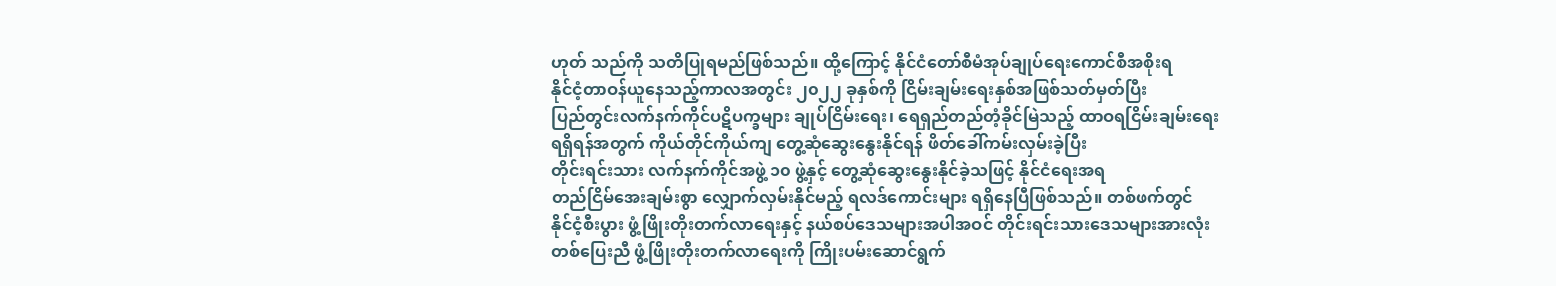ဟုတ် သည်ကို သတိပြုရမည်ဖြစ်သည်။ ထို့ကြောင့် နိုင်ငံတော်စီမံအုပ်ချုပ်ရေးကောင်စီအစိုးရ
နိုင်ငံ့တာဝန်ယူနေသည့်ကာလအတွင်း ၂၀၂၂ ခုနှစ်ကို ငြိမ်းချမ်းရေးနှစ်အဖြစ်သတ်မှတ်ပြီး
ပြည်တွင်းလက်နက်ကိုင်ပဋိပက္ခများ ချုပ်ငြိမ်းရေး၊ ရေရှည်တည်တံ့ခိုင်မြဲသည့် ထာဝရငြိမ်းချမ်းရေး
ရရှိရန်အတွက် ကိုယ်တိုင်ကိုယ်ကျ တွေ့ဆုံဆွေးနွေးနိုင်ရန် ဖိတ်ခေါ်ကမ်းလှမ်းခဲ့ပြီး
တိုင်းရင်းသား လက်နက်ကိုင်အဖွဲ့ ၁၀ ဖွဲ့နှင့် တွေ့ဆုံဆွေးနွေးနိုင်ခဲ့သဖြင့် နိုင်ငံရေးအရ
တည်ငြိမ်အေးချမ်းစွာ လျှောက်လှမ်းနိုင်မည့် ရလဒ်ကောင်းများ ရရှိနေပြီဖြစ်သည်။ တစ်ဖက်တွင်
နိုင်ငံ့စီးပွား ဖွံ့ဖြိုးတိုးတက်လာရေးနှင့် နယ်စပ်ဒေသများအပါအဝင် တိုင်းရင်းသားဒေသများအားလုံး
တစ်ပြေးညီ ဖွံ့ဖြိုးတိုးတက်လာရေးကို ကြိုးပမ်းဆောင်ရွက်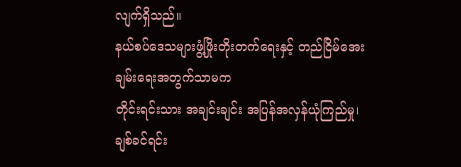လျက်ရှိသည်။
နယ်စပ်ဒေသများဖွံ့ဖြိုးတိုးတက်ရေးနှင့် တည်ငြိမ်အေးချမ်းရေးအတွက်သာမက
တိုင်းရင်းသား အချင်းချင်း အပြန်အလှန်ယုံကြည်မှု၊ ချစ်ခင်ရင်း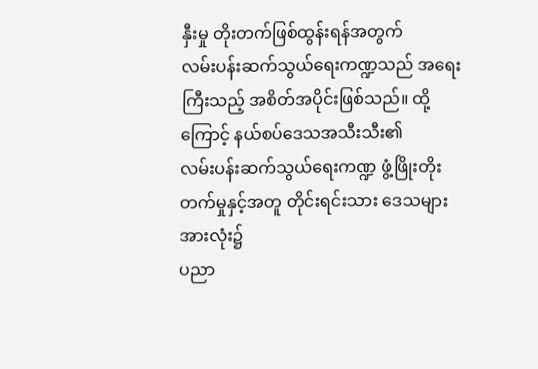နှီးမှု တိုးတက်ဖြစ်ထွန်းရန်အတွက်
လမ်းပန်းဆက်သွယ်ရေးကဏ္ဍသည် အရေးကြီးသည့် အစိတ်အပိုင်းဖြစ်သည်။ ထို့ကြောင့် နယ်စပ်ဒေသအသီးသီး၏
လမ်းပန်းဆက်သွယ်ရေးကဏ္ဍ ဖွံ့ဖြိုးတိုးတက်မှုနှင့်အတူ တိုင်းရင်းသား ဒေသများအားလုံး၌
ပညာ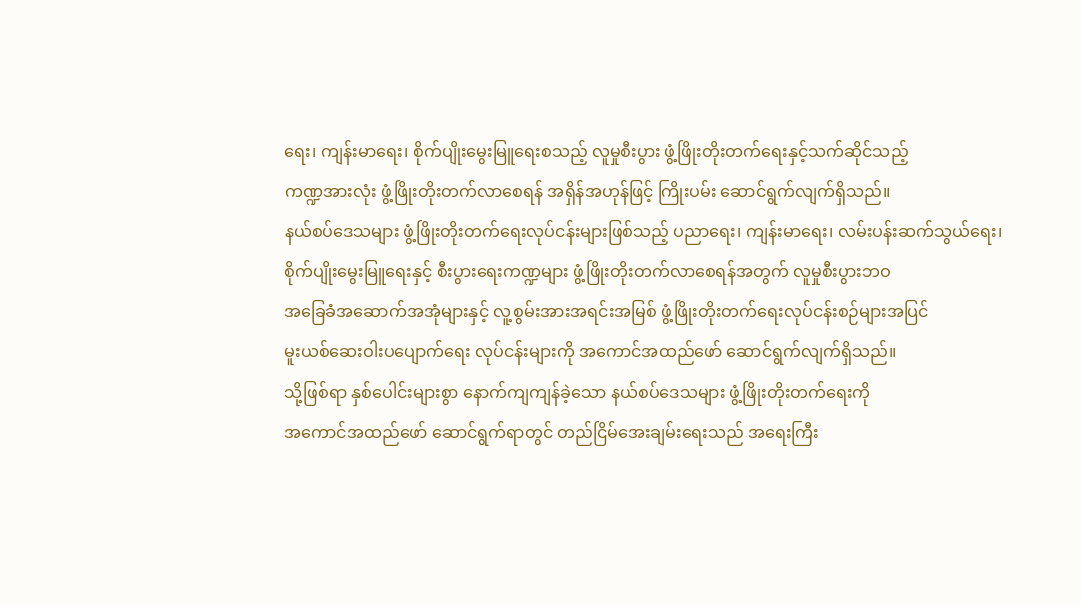ရေး၊ ကျန်းမာရေး၊ စိုက်ပျိုးမွေးမြူရေးစသည့် လူမှုစီးပွား ဖွံ့ဖြိုးတိုးတက်ရေးနှင့်သက်ဆိုင်သည့်
ကဏ္ဍအားလုံး ဖွံ့ဖြိုးတိုးတက်လာစေရန် အရှိန်အဟုန်ဖြင့် ကြိုးပမ်း ဆောင်ရွက်လျက်ရှိသည်။
နယ်စပ်ဒေသများ ဖွံ့ဖြိုးတိုးတက်ရေးလုပ်ငန်းများဖြစ်သည့် ပညာရေး၊ ကျန်းမာရေး၊ လမ်းပန်းဆက်သွယ်ရေး၊
စိုက်ပျိုးမွေးမြူရေးနှင့် စီးပွားရေးကဏ္ဍများ ဖွံ့ဖြိုးတိုးတက်လာစေရန်အတွက် လူမှုစီးပွားဘဝ
အခြေခံအဆောက်အအုံများနှင့် လူ့စွမ်းအားအရင်းအမြစ် ဖွံ့ဖြိုးတိုးတက်ရေးလုပ်ငန်းစဉ်များအပြင်
မူးယစ်ဆေးဝါးပပျောက်ရေး လုပ်ငန်းများကို အကောင်အထည်ဖော် ဆောင်ရွက်လျက်ရှိသည်။
သို့ဖြစ်ရာ နှစ်ပေါင်းများစွာ နောက်ကျကျန်ခဲ့သော နယ်စပ်ဒေသများ ဖွံ့ဖြိုးတိုးတက်ရေးကို
အကောင်အထည်ဖော် ဆောင်ရွက်ရာတွင် တည်ငြိမ်အေးချမ်းရေးသည် အရေးကြီး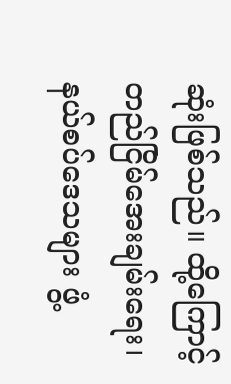ဆုံးဖြစ်သည်။ ထို့ကြောင့်
တည်ငြိမ်အေးချမ်းရေး၊ နယ်စပ်ဒေသများ ဖွံ့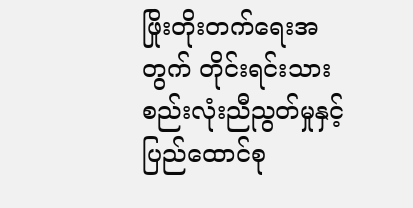ဖြိုးတိုးတက်ရေးအတွက် တိုင်းရင်းသား စည်းလုံးညီညွတ်မှုနှင့်
ပြည်ထောင်စု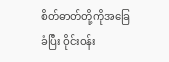စိတ်ဓာတ်တို့ကိုအခြေခံပြီး ဝိုင်းဝန်း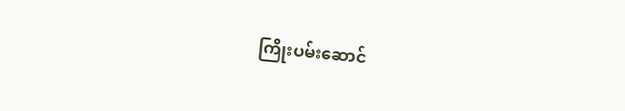ကြိုးပမ်းဆောင်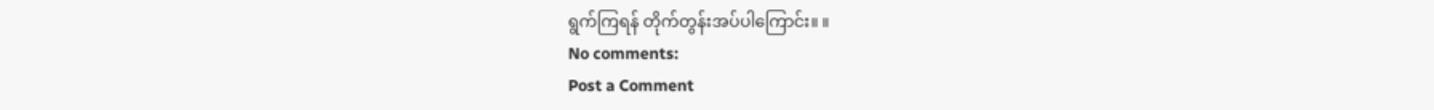ရွက်ကြရန် တိုက်တွန်းအပ်ပါကြောင်း။ ။
No comments:
Post a Comment